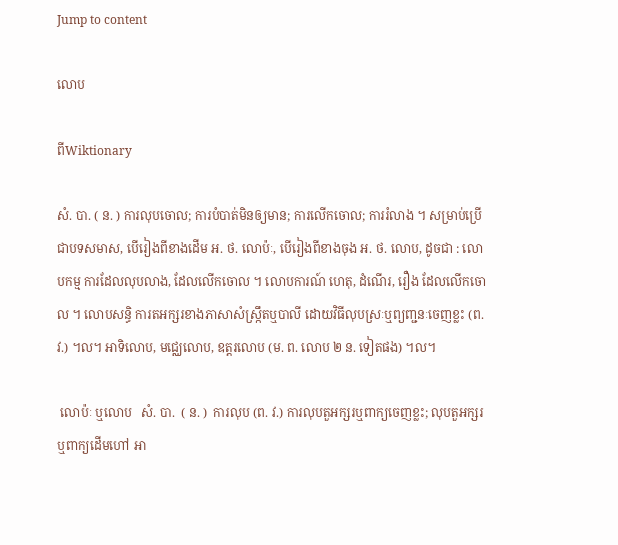Jump to content

លោប

ពីWiktionary

សំ. បា. ( ន. ) ការលុបចោល; ការបំបាត់មិនឲ្យមាន; ការលើកចោល; ការរំលាង ។ សម្រាប់ប្រើជាបទសមាស, បើរៀងពីខាងដើម អ. ថ. លោប៉ៈ, បើរៀងពីខាងចុង អ. ថ. លោប, ដូចជា : លោបកម្ម ការដែលលុបលាង, ដែលលើកចោល ។ លោបការណ៍ ហេតុ, ដំណើរ, រឿង ដែលលើកចោល ។ លោបសន្ធិ ការតអក្សរខាងភាសាសំស្រ្កឹតឬបាលី ដោយវិធីលុបស្រៈឬព្យញ្ជនៈចេញខ្លះ (ព. វ.) ។ល។ អាទិលោប, មជ្ឈេលោប, ឧត្តរលោប (ម. ព. លោប ២ ន. ទៀតផង) ។ល។

 លោប៉ៈ ឬលោប   សំ. បា.  ( ន. )  ការលុប (ព. វ.) ការលុបតួអក្សរឬពាក្យចេញខ្លះ; លុបតួអក្សរឬពាក្យដើមហៅ អា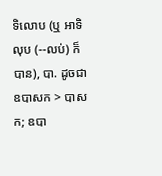ទិលោប (ឬ អាទិលុប (--លប់) ក៏បាន), បា. ដូចជា ឧបាសក > បាសក; ឧបា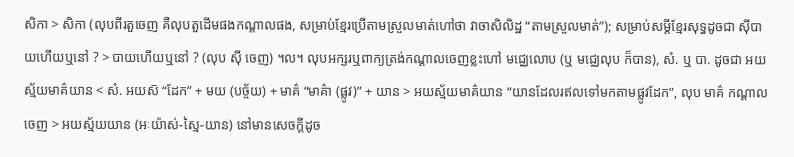សិកា > សិកា (លុបពីរតួចេញ គឺលុបតួដើមផងកណ្ដាលផង, សម្រាប់ខ្មែរប្រើតាមស្រួលមាត់ហៅថា វាចាសិលិដ្ឋ “តាមស្រួលមាត់”); សម្រាប់សម្ដីខ្មែរសុទ្ធដូចជា ស៊ីបាយហើយឬនៅ ? > បាយហើយឬនៅ ? (លុប ស៊ី ចេញ) ។ល។ លុបអក្សរឬពាក្យត្រង់កណ្ដាលចេញខ្លះហៅ មជ្ឈេលោប (ឬ មជ្ឈេលុប ក៏បាន), សំ. ឬ បា. ដូចជា អយស្ម័យមាគ៌យាន < សំ. អយស៑ “ដែក” + មយ (បច្ច័យ) + មាគ៌ “មាគ៌ា (ផ្លូវ)” + យាន > អយស្ម័យមាគ៌យាន “យានដែលរឥលទៅមកតាមផ្លូវដែក”, លុប មាគ៌ កណ្ដាលចេញ > អយស្ម័យយាន (អៈយ៉ាស់-ស្មៃ-យាន) នៅមានសេចក្ដីដូច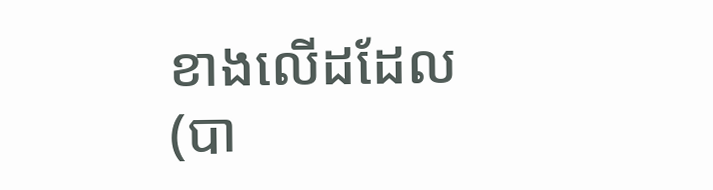ខាងលើដដែល (បា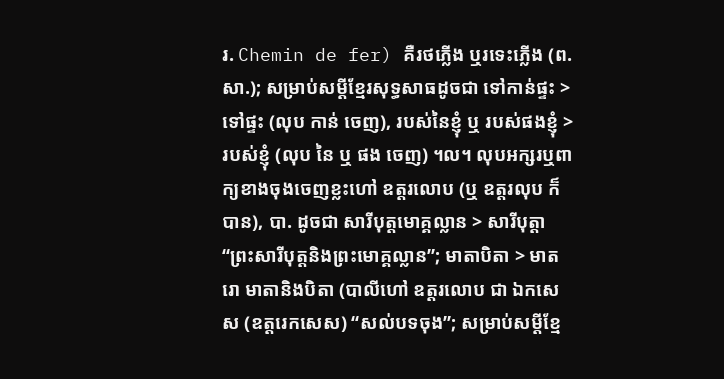រ. Chemin de fer) គឺរថភ្លើង ឬរទេះភ្លើង (ព. សា.); សម្រាប់សម្ដីខ្មែរសុទ្ធសាធដូចជា ទៅកាន់ផ្ទះ > ទៅផ្ទះ (លុប កាន់ ចេញ), របស់នៃខ្ញុំ ឬ របស់ផងខ្ញុំ > របស់ខ្ញុំ (លុប នៃ ឬ ផង ចេញ) ។ល។ លុបអក្សរឬពាក្យខាងចុងចេញខ្លះហៅ ឧត្តរលោប (ឬ ឧត្តរលុប ក៏បាន), បា. ដូចជា សារីបុត្តមោគ្គល្លាន > សារីបុត្តា “ព្រះសារីបុត្តនិងព្រះមោគ្គល្លាន”; មាតាបិតា > មាតរោ មាតានិងបិតា (បាលីហៅ ឧត្តរលោប ជា ឯកសេស (ឧត្តរេកសេស) “សល់បទចុង”; សម្រាប់សម្ដីខ្មែ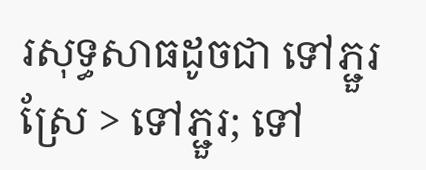រសុទ្ធសាធដូចជា ទៅភ្ជួរស្រែ > ទៅភ្ជួរ; ទៅ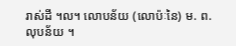រាស់ដី ។ល។ លោបន័យ (លោប៉ៈនៃ) ម. ព. លុបន័យ ។